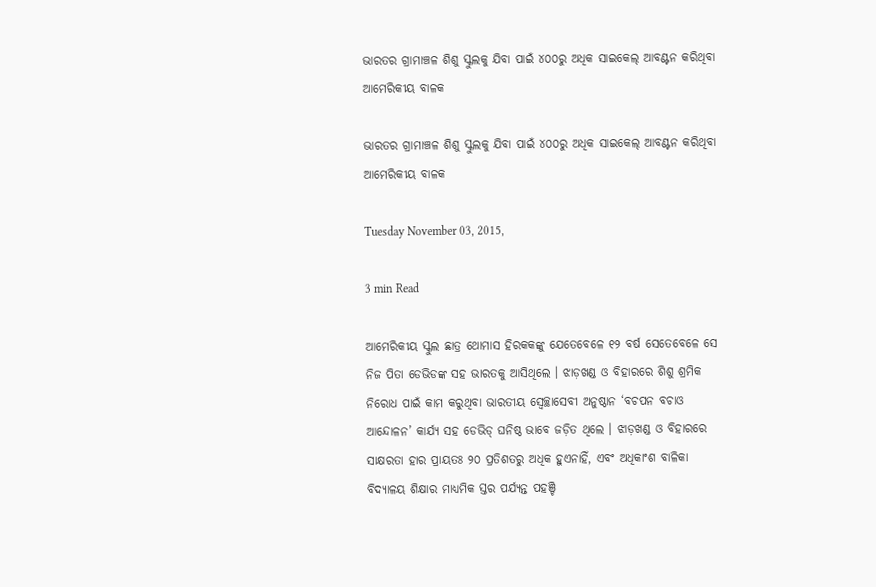ଭାରତର ଗ୍ରାମାଞ୍ଚଳ ଶିଶୁ ସ୍କୁଲକୁ ଯିବା ପାଇଁ ୪୦୦ରୁ ଅଧିକ ସାଇକେଲ୍ ଆବଣ୍ଟନ କରିଥିବା ଆମେରିକୀୟ ବାଳକ

ଭାରତର ଗ୍ରାମାଞ୍ଚଳ ଶିଶୁ ସ୍କୁଲକୁ ଯିବା ପାଇଁ ୪୦୦ରୁ ଅଧିକ ସାଇକେଲ୍ ଆବଣ୍ଟନ କରିଥିବା ଆମେରିକୀୟ ବାଳକ

Tuesday November 03, 2015,

3 min Read

ଆମେରିକୀୟ ସ୍କୁଲ ଛାତ୍ର ଥୋମାସ ହିରକକଙ୍କୁ ଯେତେବେଳେ ୧୨ ବର୍ଷ ସେତେବେଳେ ସେ ନିଜ ପିତା ଡେଭିଡଙ୍କ ସହ ଭାରତକୁ ଆସିଥିଲେ । ଝାଡ଼ଖଣ୍ଡ ଓ ବିହାରରେ ଶିଶୁ ଶ୍ରମିକ ନିରୋଧ ପାଇଁ କାମ କରୁଥିବା ଭାରତୀୟ ସ୍ୱେଚ୍ଛାସେବୀ ଅନୁଷ୍ଠାନ ‘ବଚପନ ବଚାଓ ଆନ୍ଦୋଳନ’ କାର୍ଯ୍ୟ ସହ ଡେଭିଡ୍ ଘନିଷ୍ଠ ଭାବେ ଜଡ଼ିତ ଥିଲେ । ଝାଡ଼ଖଣ୍ଡ ଓ ବିହାରରେ ସାକ୍ଷରତା ହାର ପ୍ରାୟତଃ ୨୦ ପ୍ରତିଶତରୁ ଅଧିକ ହୁଏନାହିଁ, ଏବଂ ଅଧିକାଂଶ ବାଳିକା ବିଦ୍ୟାଳୟ ଶିକ୍ଷାର ମାଧ୍ୟମିକ ସ୍ତର ପର୍ଯ୍ୟନ୍ତ ପହଞ୍ଚି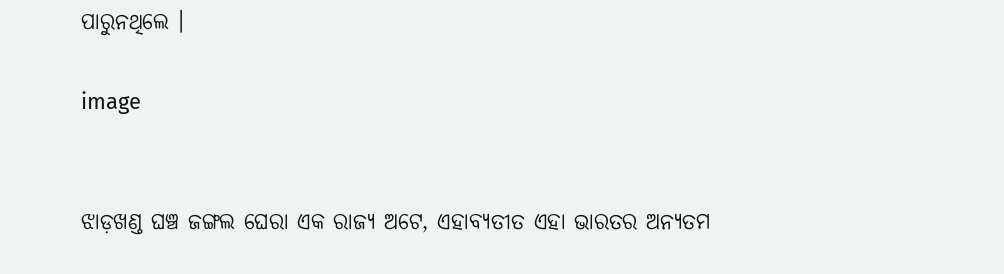ପାରୁନଥିଲେ ।

image


ଝାଡ଼ଖଣ୍ଡ ଘଞ୍ଚ ଜଙ୍ଗଲ ଘେରା ଏକ ରାଜ୍ୟ ଅଟେ, ଏହାବ୍ୟତୀତ ଏହା ଭାରତର ଅନ୍ୟତମ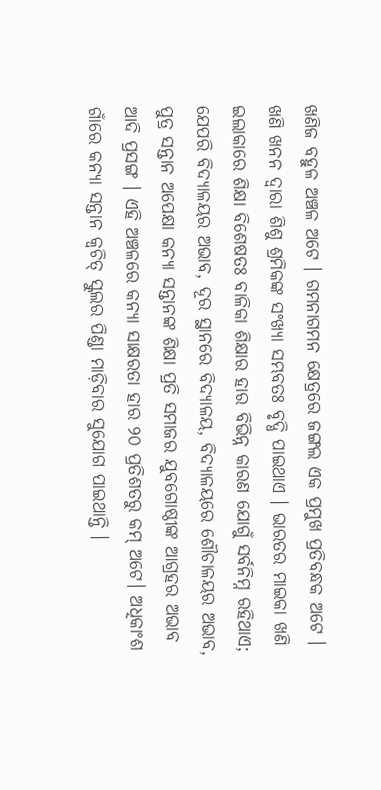ଖଣିଜ ବହୁଳ ଅଞ୍ଚଳ ଅଟେ । ଗମନାଗମନ କ୍ଷେତ୍ରରେ ଜଙ୍ଗଲ ଏକ ପ୍ରମୁଖ ପ୍ରତିବନ୍ଧକ ଅଟେ । ଖଣି ଖନନ ଦ୍ୱାରା ଶିଶୁ ଶ୍ରମିକଙ୍କ ସଂଖ୍ୟା ସମ୍ଭବତଃ ବୃଦ୍ଧି ପାଇଥାଏ । ଭାରତର ମାଇକା ଖଣି ଇଲାକାରେ ଶିକ୍ଷା ବିଶେଷତଃ ବାଳିକା ଶିକ୍ଷାର ହାର ବିଭିନ୍ନ କାରଣ ଯୋଗୁଁ ସର୍ବନିମ୍ନ ରହିଥାଏ; ଯେପରି ବିଦ୍ୟାଳୟର ଅଭାବ, ଦୂର ସ୍ଥାନରେ ବିଦ୍ୟାଳୟ, ବିଦ୍ୟାଳୟରେ ଶୌଚାଳୟର ଅଭାବ, ପୁତ୍ର ସନ୍ତାନ ଅପେକ୍ଷା କନ୍ୟା ସନ୍ତାନଙ୍କ ଶିକ୍ଷା ପ୍ରତି ସମାଜର ଯୁବଗୋଷ୍ଠୀଙ୍କ ଆଗ୍ରହର ଅଭାବ ଆଦି ପ୍ରସଙ୍ଗ । ଏହି ଅଞ୍ଚଳରେ କନ୍ୟା ସାକ୍ଷରତା ହାର ୨୦ ପ୍ରତିଶତରୁ କମ୍ ଅଟେ। ଅଧିକାଂଶ ଗାଁରେ କନ୍ୟା ସନ୍ତାନ କ୍ୱଚିତ୍ ସ୍କୁଲର ପିଣ୍ଡା ମାଡ଼ିବାର ସୁଯୋଗ ପାଇଥାନ୍ତି ।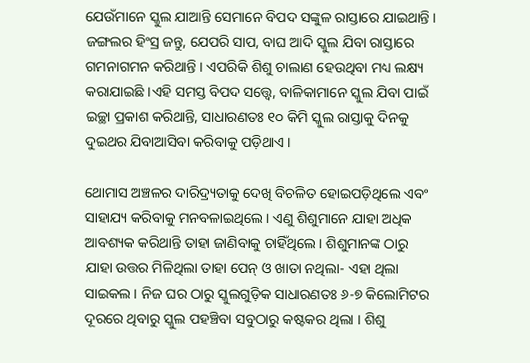ଯେଉଁମାନେ ସ୍କୁଲ ଯାଆନ୍ତି ସେମାନେ ବିପଦ ସଙ୍କୁଳ ରାସ୍ତାରେ ଯାଇଥାନ୍ତି । ଜଙ୍ଗଲର ହିଂସ୍ର ଜନ୍ତୁ, ଯେପରି ସାପ, ବାଘ ଆଦି ସ୍କୁଲ ଯିବା ରାସ୍ତାରେ ଗମନାଗମନ କରିଥାନ୍ତି । ଏପରିକି ଶିଶୁ ଚାଲାଣ ହେଉଥିବା ମଧ୍ୟ ଲକ୍ଷ୍ୟ କରାଯାଇଛି ।ଏହି ସମସ୍ତ ବିପଦ ସତ୍ତ୍ୱେ, ବାଳିକାମାନେ ସ୍କୁଲ ଯିବା ପାଇଁ ଇଚ୍ଛା ପ୍ରକାଶ କରିଥାନ୍ତି, ସାଧାରଣତଃ ୧୦ କିମି ସ୍କୁଲ ରାସ୍ତାକୁ ଦିନକୁ ଦୁଇଥର ଯିବାଆସିବା କରିବାକୁ ପଡ଼ିଥାଏ ।

ଥୋମାସ ଅଞ୍ଚଳର ଦାରିଦ୍ର୍ୟତାକୁ ଦେଖି ବିଚଳିତ ହୋଇପଡ଼ିଥିଲେ ଏବଂ ସାହାଯ୍ୟ କରିବାକୁ ମନବଳାଇଥିଲେ । ଏଣୁ ଶିଶୁମାନେ ଯାହା ଅଧିକ ଆବଶ୍ୟକ କରିଥାନ୍ତି ତାହା ଜାଣିବାକୁ ଚାହିଁଥିଲେ । ଶିଶୁମାନଙ୍କ ଠାରୁ ଯାହା ଉତ୍ତର ମିଳିଥିଲା ତାହା ପେନ୍ ଓ ଖାତା ନଥିଲା- ଏହା ଥିଲା ସାଇକଲ । ନିଜ ଘର ଠାରୁ ସ୍କୁଲଗୁଡ଼ିକ ସାଧାରଣତଃ ୬-୭ କିଲୋମିଟର ଦୂରରେ ଥିବାରୁ ସ୍କୁଲ ପହଞ୍ଚିବା ସବୁଠାରୁ କଷ୍ଟକର ଥିଲା । ଶିଶୁ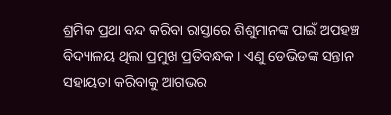ଶ୍ରମିକ ପ୍ରଥା ବନ୍ଦ କରିବା ରାସ୍ତାରେ ଶିଶୁମାନଙ୍କ ପାଇଁ ଅପହଞ୍ଚ ବିଦ୍ୟାଳୟ ଥିଲା ପ୍ରମୁଖ ପ୍ରତିବନ୍ଧକ । ଏଣୁ ଡେଭିଡଙ୍କ ସନ୍ତାନ ସହାୟତା କରିବାକୁ ଆଗଭର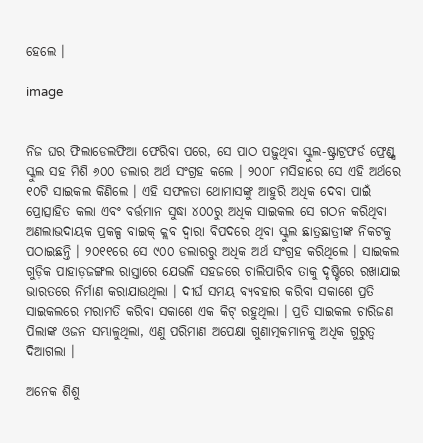ହେଲେ ।

image


ନିଜ ଘର ଫିଲାଡେଲଫିଆ ଫେରିବା ପରେ, ସେ ପାଠ ପଢ଼ୁଥିବା ସ୍କୁଲ-ଷ୍ଟ୍ରାଟ୍ରଫର୍ଡ ଫ୍ରେଣ୍ଡ୍ସ ସ୍କୁଲ ସହ ମିଶି ୬୦୦ ଡଲାର ଅର୍ଥ ସଂଗ୍ରହ କଲେ । ୨୦୦୮ ମସିହାରେ ସେ ଏହି ଅର୍ଥରେ ୧୦ଟି ସାଇକଲ କିଣିଲେ । ଏହି ସଫଳତା ଥୋମାସଙ୍କୁ ଆହୁରି ଅଧିକ ଦେବା ପାଇଁ ପ୍ରୋତ୍ସାହିତ କଲା ଏବଂ ବର୍ତ୍ତମାନ ସୁଦ୍ଧା ୪୦୦ରୁ ଅଧିକ ସାଇକଲ ସେ ଗଠନ କରିଥିବା ଅଣଲାଭଦାୟକ ପ୍ରକଳ୍ପ ବାଇକ୍ କ୍ଲବ ଦ୍ୱାରା ବିପଦରେ ଥିବା ସ୍କୁଲ ଛାତ୍ରଛାତ୍ରୀଙ୍କ ନିକଟକୁ ପଠାଇଛନ୍ତି । ୨୦୧୧ରେ ସେ ୯୦୦ ଡଲାରରୁ ଅଧିକ ଅର୍ଥ ସଂଗ୍ରହ କରିଥିଲେ । ସାଇକଲ ଗୁଡ଼ିକ ପାହାଡ଼ଜଙ୍ଗଲ ରାସ୍ତାରେ ଯେଭଳି ସହଜରେ ଚାଲିପାରିବ ତାକୁ ଦୃଷ୍ଟିରେ ରଖାଯାଇ ଭାରତରେ ନିର୍ମାଣ କରାଯାଉଥିଲା । ଦୀର୍ଘ ସମୟ ବ୍ୟବହାର କରିବା ସକାଶେ ପ୍ରତି ସାଇକଲରେ ମରାମତି କରିବା ସକାଶେ ଏକ କିଟ୍ ରହୁଥିଲା । ପ୍ରତି ସାଇକଲ ଚାରିଜଣ ପିଲାଙ୍କ ଓଜନ ସମ୍ଭାଳୁଥିଲା, ଏଣୁ ପରିମାଣ ଅପେକ୍ଷା ଗୁଣାତ୍ମକମାନକୁ ଅଧିକ ଗୁରୁତ୍ୱ ଦିଆଗଲା ।

ଅନେକ ଶିଶୁ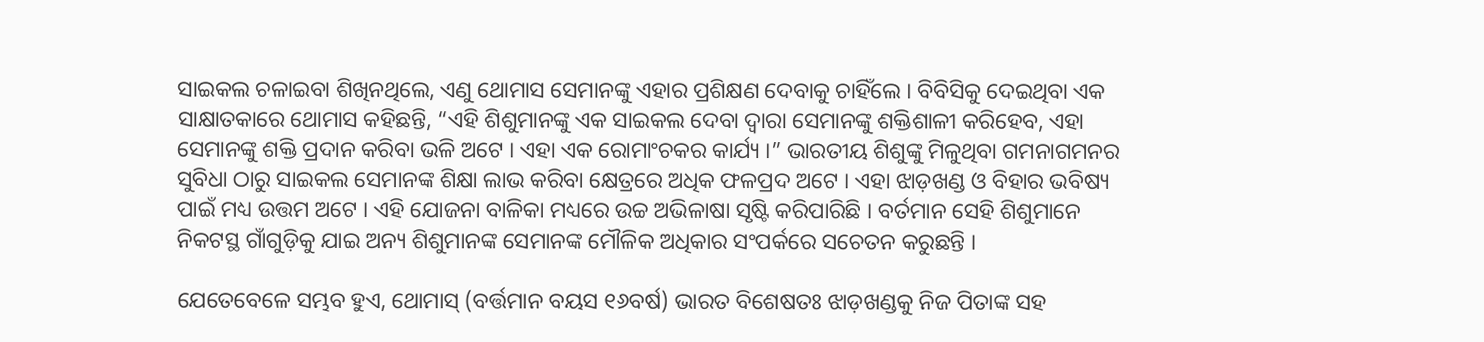ସାଇକଲ ଚଳାଇବା ଶିଖିନଥିଲେ, ଏଣୁ ଥୋମାସ ସେମାନଙ୍କୁ ଏହାର ପ୍ରଶିକ୍ଷଣ ଦେବାକୁ ଚାହିଁଲେ । ବିବିସିକୁ ଦେଇଥିବା ଏକ ସାକ୍ଷାତକାରେ ଥୋମାସ କହିଛନ୍ତି, “ଏହି ଶିଶୁମାନଙ୍କୁ ଏକ ସାଇକଲ ଦେବା ଦ୍ୱାରା ସେମାନଙ୍କୁ ଶକ୍ତିଶାଳୀ କରିହେବ, ଏହା ସେମାନଙ୍କୁ ଶକ୍ତି ପ୍ରଦାନ କରିବା ଭଳି ଅଟେ । ଏହା ଏକ ରୋମାଂଚକର କାର୍ଯ୍ୟ ।” ଭାରତୀୟ ଶିଶୁଙ୍କୁ ମିଳୁଥିବା ଗମନାଗମନର ସୁବିଧା ଠାରୁ ସାଇକଲ ସେମାନଙ୍କ ଶିକ୍ଷା ଲାଭ କରିବା କ୍ଷେତ୍ରରେ ଅଧିକ ଫଳପ୍ରଦ ଅଟେ । ଏହା ଝାଡ଼ଖଣ୍ଡ ଓ ବିହାର ଭବିଷ୍ୟ ପାଇଁ ମଧ୍ୟ ଉତ୍ତମ ଅଟେ । ଏହି ଯୋଜନା ବାଳିକା ମଧ୍ୟରେ ଉଚ୍ଚ ଅଭିଳାଷା ସୃଷ୍ଟି କରିପାରିଛି । ବର୍ତମାନ ସେହି ଶିଶୁମାନେ ନିକଟସ୍ଥ ଗାଁଗୁଡ଼ିକୁ ଯାଇ ଅନ୍ୟ ଶିଶୁମାନଙ୍କ ସେମାନଙ୍କ ମୌଳିକ ଅଧିକାର ସଂପର୍କରେ ସଚେତନ କରୁଛନ୍ତି ।

ଯେତେବେଳେ ସମ୍ଭବ ହୁଏ, ଥୋମାସ୍ (ବର୍ତ୍ତମାନ ବୟସ ୧୬ବର୍ଷ) ଭାରତ ବିଶେଷତଃ ଝାଡ଼ଖଣ୍ଡକୁ ନିଜ ପିତାଙ୍କ ସହ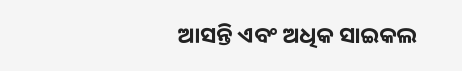ଆସନ୍ତି ଏବଂ ଅଧିକ ସାଇକଲ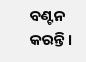ବଣ୍ଟନ କରନ୍ତି ।